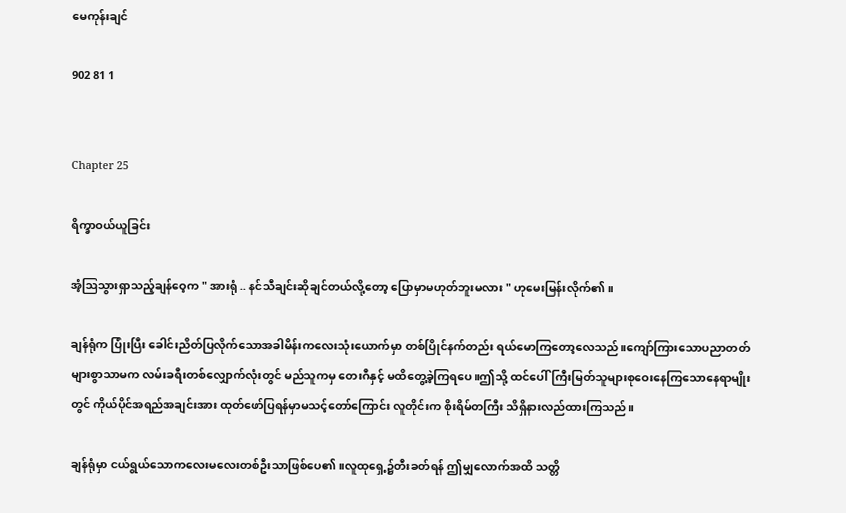မေကုန်းချင်

902 81 1


Chapter 25

ရိက္ခာဝယ်ယူခြင်း

အံ့ဩသွားရှာသည့်ချန်ဝေ့က " အားရုံ .. နင်သီချင်းဆိုချင်တယ်လို့တော့ ပြောမှာမဟုတ်ဘူးမလား " ဟုမေးမြန်းလိုက်၏။

ချန်ရုံက ပြုံးပြီး ခေါင်းညိတ်ပြလိုက်သောအခါမိန်းကလေးသုံးယောက်မှာ တစ်ပြိုင်နက်တည်း ရယ်မောကြတော့လေသည်။ကျော်ကြားသောပညာတတ်များစွာသာမက လမ်းခရီးတစ်လျှောက်လုံးတွင် မည်သူကမှ တေးဂီနှင့် မထိတွေ့ခဲ့ကြရပေ။ဤသို့ ထင်ပေါ်ကြီးမြတ်သူများစုဝေးနေကြသောနေရာမျိုးတွင် ကိုယ်ပိုင်အရည်အချင်းအား ထုတ်ဖော်ပြရန်မှာမသင့်တော်ကြောင်း လူတိုင်းက စိုးရိမ်တကြီး သိရှိနားလည်ထားကြသည်။

ချန်ရုံမှာ ငယ်ရွယ်သောကလေးမလေးတစ်ဦးသာဖြစ်ပေ၏။လူထုရှေ့၌တီးခတ်ရန် ဤမျှလောက်အထိ သတ္တိ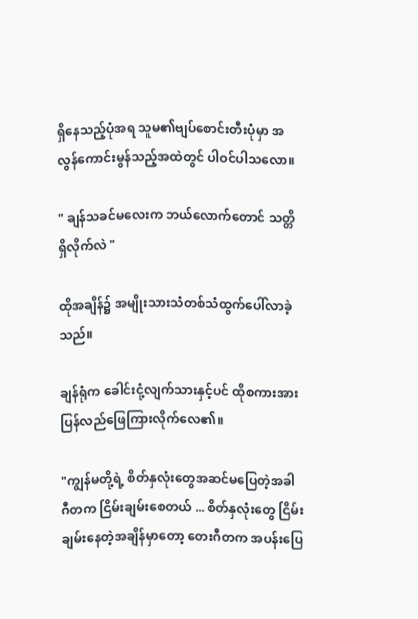ရှိနေသည့်ပုံအရ သူမ၏ဗျပ်စောင်းတီးပုံမှာ အလွန်ကောင်းမွန်သည့်အထဲတွင် ပါဝင်ပါသလော။

" ချန်သခင်မလေးက ဘယ်လောက်တောင် သတ္တိရှိလိုက်လဲ "

ထိုအချိန်၌ အမျိုးသားသံတစ်သံထွက်ပေါ်လာခဲ့သည်။

ချန်ရုံက ခေါင်းငုံ့လျက်သားနှင့်ပင် ထိုစကားအား ပြန်လည်ဖြေကြားလိုက်လေ၏။

"ကျွန်မတို့ရဲ့ စိတ်နှလုံးတွေအဆင်မပြေတဲ့အခါ ဂီတက ငြိမ်းချမ်းစေတယ် ... စိတ်နှလုံးတွေ ငြိမ်းချမ်းနေတဲ့အချိန်မှာတော့ တေးဂီတက အပန်းပြေ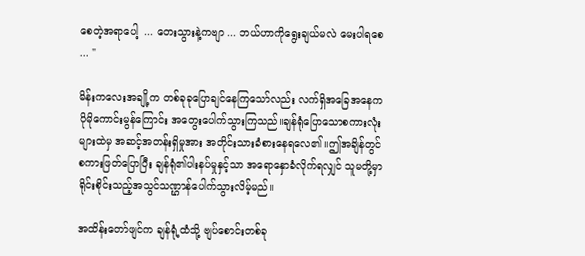စေတဲ့အရာပေါ့  ... တေးသွားနဲ့ကဗျာ ... ဘယ်ဟာကိုရွေးချယ်မလဲ မေးပါရစေ ... "

မိန်းကလေးအချို့က တစ်ခုခုပြောချင်နေကြသော်လည်း လက်ရှိအခြေအနေက ပိုမိုကောင်းမွန်ကြောင်း အတွေးပေါက်သွားကြသည်။ချန်ရုံပြောသောစကားလုံးများထဲမှ အဆင့်အတန်းရှိမှုအား အတိုင်းသားခံစားနေရလေ၏။ဤအချိန်တွင် စကားဖြတ်ပြောပြီး ချန်ရုံ၏ပါးနပ်မှုနှင့်သာ အရောနှောခံလိုက်ရလျှင် သူမတို့မှာ ရိုင်းစိုင်းသည့်အသွင်သဏ္ဌာန်‌ပေါက်သွားလိမ့်မည်။

အထိန်းတော်ဖျင်က ချန်ရုံ့ထံသို့ ဗျပ်စောင်းတစ်ခု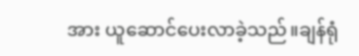အား ယူဆောင်ပေးလာခဲ့သည်။ချန်ရုံ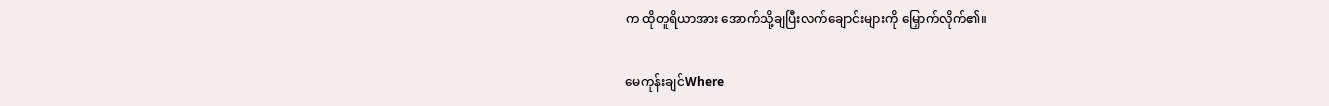က ထိုတူရိယာအား အောက်သို့ချပြီးလက်ချောင်းများကို မြှောက်လိုက်၏။

မေကုန်းချင်Where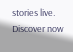stories live. Discover now